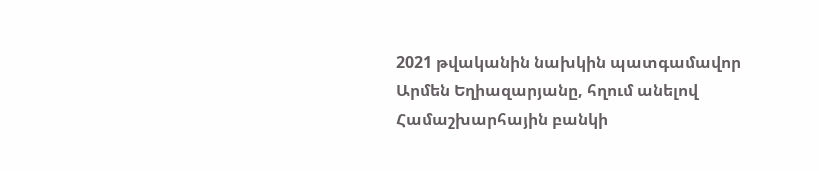2021 թվականին նախկին պատգամավոր Արմեն Եղիազարյանը, հղում անելով Համաշխարհային բանկի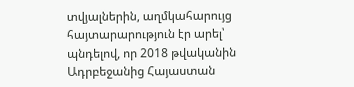տվյալներին, աղմկահարույց հայտարարություն էր արել՝ պնդելով, որ 2018 թվականին Ադրբեջանից Հայաստան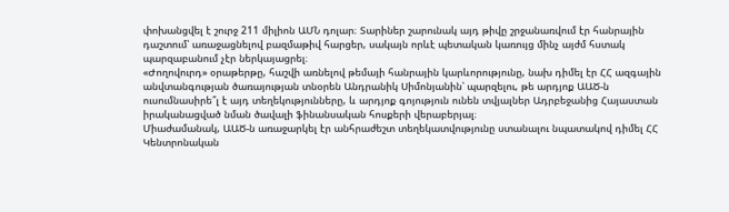փոխանցվել է շուրջ 211 միլիոն ԱՄՆ դոլար։ Տարիներ շարունակ այդ թիվը շրջանառվում էր հանրային դաշտում՝ առաջացնելով բազմաթիվ հարցեր, սակայն որևէ պետական կառույց մինչ այժմ հստակ պարզաբանում չէր ներկայացրել։
«Ժողովուրդ» օրաթերթը, հաշվի առնելով թեմայի հանրային կարևորությունը, նախ դիմել էր ՀՀ ազգային անվտանգության ծառայության տնօրեն Անդրանիկ Սիմոնյանին՝ պարզելու, թե արդյոք ԱԱԾ-ն ուսումնասիրե՞լ է այդ տեղեկությունները, և արդյոք գոյություն ունեն տվյալներ Ադրբեջանից Հայաստան իրականացված նման ծավալի ֆինանսական հոսքերի վերաբերյալ։
Միաժամանակ, ԱԱԾ-ն առաջարկել էր անհրաժեշտ տեղեկատվությունը ստանալու նպատակով դիմել ՀՀ Կենտրոնական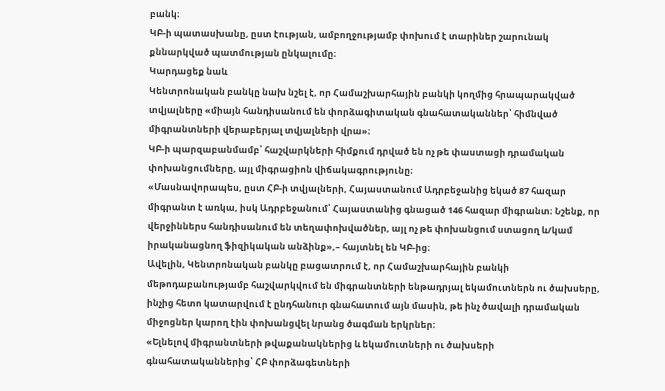բանկ։
ԿԲ-ի պատասխանը, ըստ էության, ամբողջությամբ փոխում է տարիներ շարունակ քննարկված պատմության ընկալումը։
Կարդացեք նաև
Կենտրոնական բանկը նախ նշել է, որ Համաշխարհային բանկի կողմից հրապարակված տվյալները «միայն հանդիսանում են փորձագիտական գնահատականներ՝ հիմնված միգրանտների վերաբերյալ տվյալների վրա»։
ԿԲ-ի պարզաբանմամբ՝ հաշվարկների հիմքում դրված են ոչ թե փաստացի դրամական փոխանցումները, այլ միգրացիոն վիճակագրությունը։
«Մասնավորապես, ըստ ՀԲ-ի տվյալների, Հայաստանում Ադրբեջանից եկած 87 հազար միգրանտ է առկա, իսկ Ադրբեջանում՝ Հայաստանից գնացած 146 հազար միգրանտ։ Նշենք, որ վերջիններս հանդիսանում են տեղափոխվածներ, այլ ոչ թե փոխանցում ստացող և/կամ իրականացնող ֆիզիկական անձինք»,– հայտնել են ԿԲ-ից։
Ավելին, Կենտրոնական բանկը բացատրում է, որ Համաշխարհային բանկի մեթոդաբանությամբ հաշվարկվում են միգրանտների ենթադրյալ եկամուտներն ու ծախսերը, ինչից հետո կատարվում է ընդհանուր գնահատում այն մասին, թե ինչ ծավալի դրամական միջոցներ կարող էին փոխանցվել նրանց ծագման երկրներ։
«Ելնելով միգրանտների թվաքանակներից և եկամուտների ու ծախսերի գնահատականներից՝ ՀԲ փորձագետների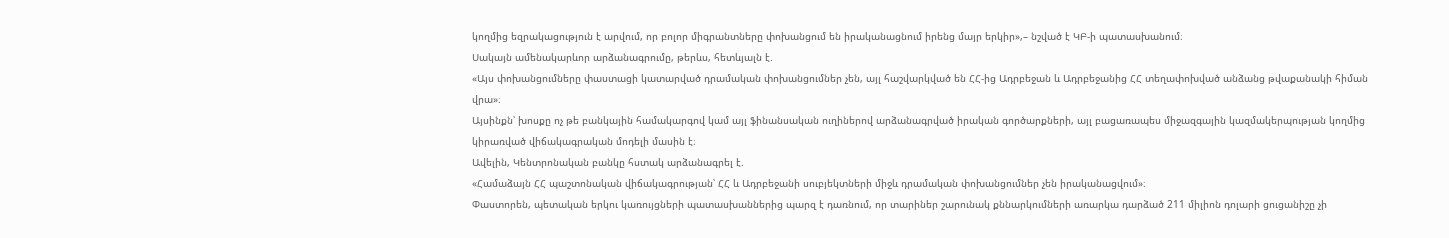կողմից եզրակացություն է արվում, որ բոլոր միգրանտները փոխանցում են իրականացնում իրենց մայր երկիր»,– նշված է ԿԲ-ի պատասխանում։
Սակայն ամենակարևոր արձանագրումը, թերևս, հետևյալն է.
«Այս փոխանցումները փաստացի կատարված դրամական փոխանցումներ չեն, այլ հաշվարկված են ՀՀ-ից Ադրբեջան և Ադրբեջանից ՀՀ տեղափոխված անձանց թվաքանակի հիման վրա»։
Այսինքն՝ խոսքը ոչ թե բանկային համակարգով կամ այլ ֆինանսական ուղիներով արձանագրված իրական գործարքների, այլ բացառապես միջազգային կազմակերպության կողմից կիրառված վիճակագրական մոդելի մասին է։
Ավելին, Կենտրոնական բանկը հստակ արձանագրել է.
«Համաձայն ՀՀ պաշտոնական վիճակագրության՝ ՀՀ և Ադրբեջանի սուբյեկտների միջև դրամական փոխանցումներ չեն իրականացվում»։
Փաստորեն, պետական երկու կառույցների պատասխաններից պարզ է դառնում, որ տարիներ շարունակ քննարկումների առարկա դարձած 211 միլիոն դոլարի ցուցանիշը չի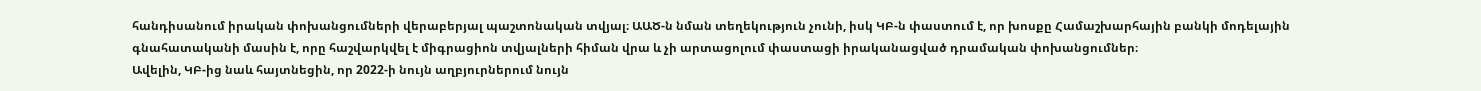հանդիսանում իրական փոխանցումների վերաբերյալ պաշտոնական տվյալ։ ԱԱԾ-ն նման տեղեկություն չունի, իսկ ԿԲ-ն փաստում է, որ խոսքը Համաշխարհային բանկի մոդելային գնահատականի մասին է, որը հաշվարկվել է միգրացիոն տվյալների հիման վրա և չի արտացոլում փաստացի իրականացված դրամական փոխանցումներ։
Ավելին, ԿԲ-ից նաև հայտնեցին, որ 2022-ի նույն աղբյուրներում նույն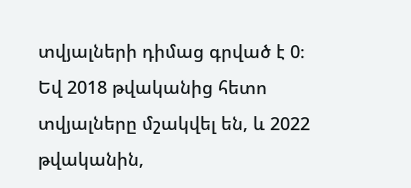տվյալների դիմաց գրված է 0։ Եվ 2018 թվականից հետո տվյալները մշակվել են, և 2022 թվականին,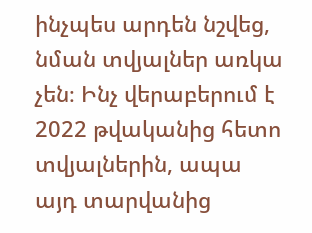ինչպես արդեն նշվեց, նման տվյալներ առկա չեն։ Ինչ վերաբերում է 2022 թվականից հետո տվյալներին, ապա այդ տարվանից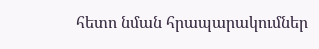հետո նման հրապարակումներ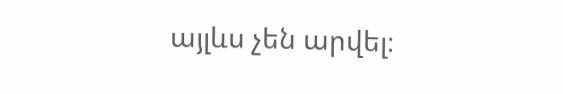այլևս չեն արվել։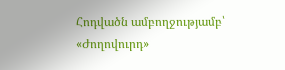Հոդվածն ամբողջությամբ՝ «Ժողովուրդ»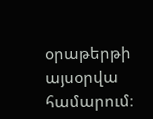օրաթերթի այսօրվա համարում։